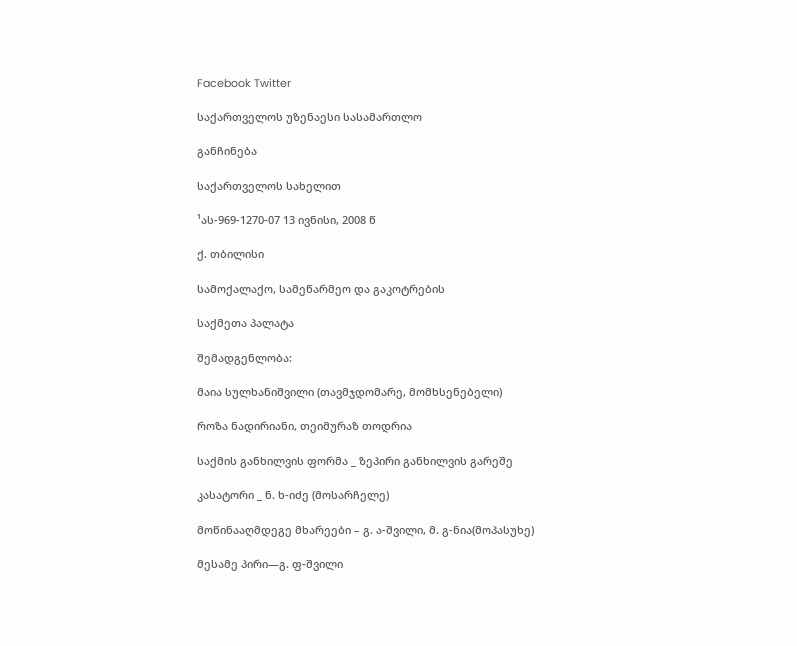Facebook Twitter

საქართველოს უზენაესი სასამართლო

განჩინება

საქართველოს სახელით

¹ას-969-1270-07 13 ივნისი, 2008 წ

ქ. თბილისი

სამოქალაქო, სამეწარმეო და გაკოტრების

საქმეთა პალატა

შემადგენლობა:

მაია სულხანიშვილი (თავმჯდომარე, მომხსენებელი)

როზა ნადირიანი, თეიმურაზ თოდრია

საქმის განხილვის ფორმა _ ზეპირი განხილვის გარეშე

კასატორი _ ნ. ხ-იძე (მოსარჩელე)

მოწინააღმდეგე მხარეები – გ. ა-შვილი, მ. გ-ნია(მოპასუხე)

მესამე პირი—გ. ფ-შვილი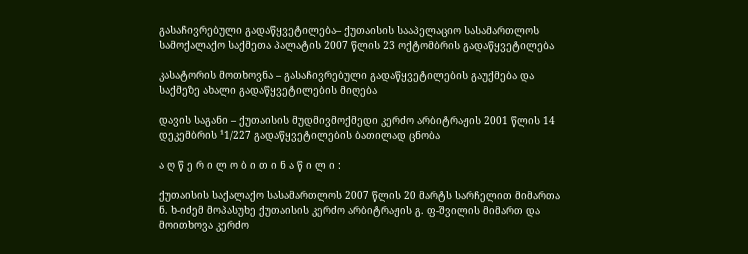გასაჩივრებული გადაწყვეტილება– ქუთაისის სააპელაციო სასამართლოს სამოქალაქო საქმეთა პალატის 2007 წლის 23 ოქტომბრის გადაწყვეტილება

კასატორის მოთხოვნა – გასაჩივრებული გადაწყვეტილების გაუქმება და საქმეზე ახალი გადაწყვეტილების მიღება

დავის საგანი – ქუთაისის მუდმივმოქმედი კერძო არბიტრაჟის 2001 წლის 14 დეკემბრის ¹1/227 გადაწყვეტილების ბათილად ცნობა

ა ღ წ ე რ ი ლ ო ბ ი თ ი ნ ა წ ი ლ ი :

ქუთაისის საქალაქო სასამართლოს 2007 წლის 20 მარტს სარჩელით მიმართა ნ. ხ-იძემ მოპასუხე ქუთაისის კერძო არბიტრაჟის გ. ფ-შვილის მიმართ და მოითხოვა კერძო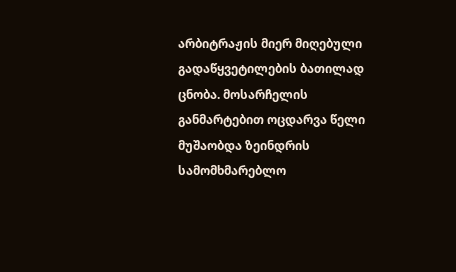არბიტრაჟის მიერ მიღებული გადაწყვეტილების ბათილად ცნობა. მოსარჩელის განმარტებით ოცდარვა წელი მუშაობდა ზეინდრის სამომხმარებლო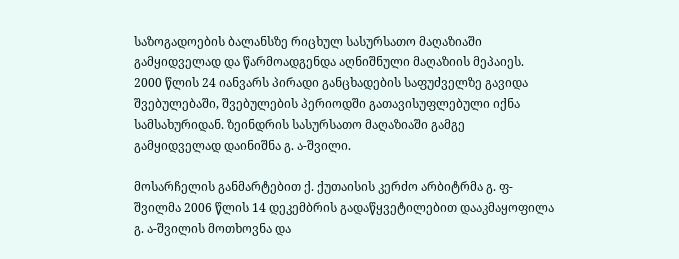საზოგადოების ბალანსზე რიცხულ სასურსათო მაღაზიაში გამყიდველად და წარმოადგენდა აღნიშნული მაღაზიის მეპაიეს. 2000 წლის 24 იანვარს პირადი განცხადების საფუძველზე გავიდა შვებულებაში, შვებულების პერიოდში გათავისუფლებული იქნა სამსახურიდან. ზეინდრის სასურსათო მაღაზიაში გამგე გამყიდველად დაინიშნა გ. ა-შვილი.

მოსარჩელის განმარტებით ქ. ქუთაისის კერძო არბიტრმა გ. ფ-შვილმა 2006 წლის 14 დეკემბრის გადაწყვეტილებით დააკმაყოფილა გ. ა-შვილის მოთხოვნა და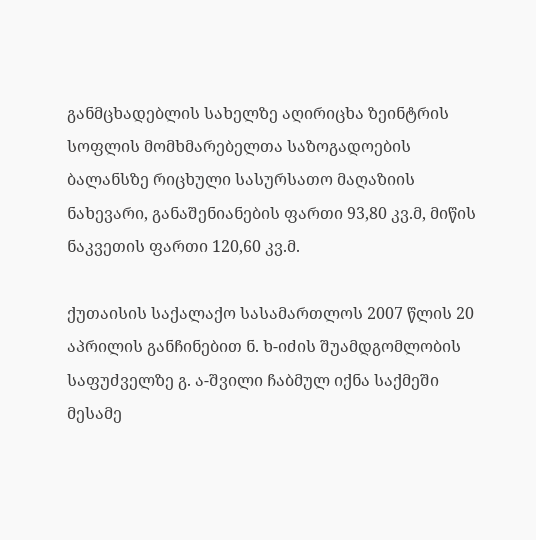განმცხადებლის სახელზე აღირიცხა ზეინტრის სოფლის მომხმარებელთა საზოგადოების ბალანსზე რიცხული სასურსათო მაღაზიის ნახევარი, განაშენიანების ფართი 93,80 კვ.მ, მიწის ნაკვეთის ფართი 120,60 კვ.მ.

ქუთაისის საქალაქო სასამართლოს 2007 წლის 20 აპრილის განჩინებით ნ. ხ-იძის შუამდგომლობის საფუძველზე გ. ა-შვილი ჩაბმულ იქნა საქმეში მესამე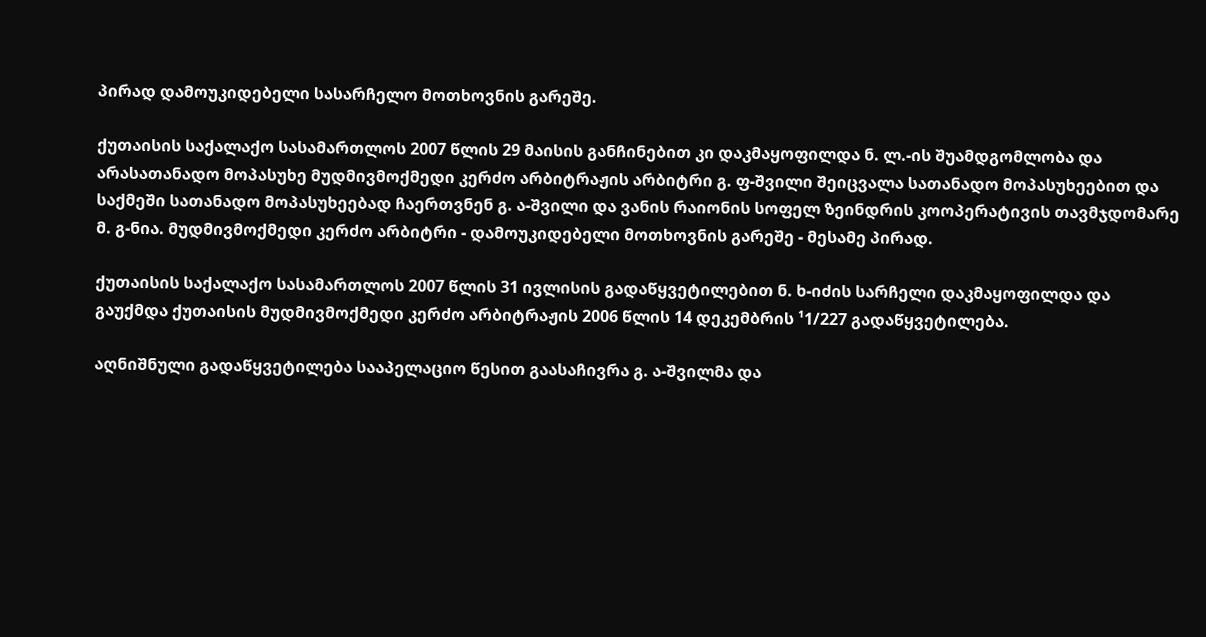პირად დამოუკიდებელი სასარჩელო მოთხოვნის გარეშე.

ქუთაისის საქალაქო სასამართლოს 2007 წლის 29 მაისის განჩინებით კი დაკმაყოფილდა ნ. ლ.-ის შუამდგომლობა და არასათანადო მოპასუხე მუდმივმოქმედი კერძო არბიტრაჟის არბიტრი გ. ფ-შვილი შეიცვალა სათანადო მოპასუხეებით და საქმეში სათანადო მოპასუხეებად ჩაერთვნენ გ. ა-შვილი და ვანის რაიონის სოფელ ზეინდრის კოოპერატივის თავმჯდომარე მ. გ-ნია. მუდმივმოქმედი კერძო არბიტრი - დამოუკიდებელი მოთხოვნის გარეშე - მესამე პირად.

ქუთაისის საქალაქო სასამართლოს 2007 წლის 31 ივლისის გადაწყვეტილებით ნ. ხ-იძის სარჩელი დაკმაყოფილდა და გაუქმდა ქუთაისის მუდმივმოქმედი კერძო არბიტრაჟის 2006 წლის 14 დეკემბრის ¹1/227 გადაწყვეტილება.

აღნიშნული გადაწყვეტილება სააპელაციო წესით გაასაჩივრა გ. ა-შვილმა და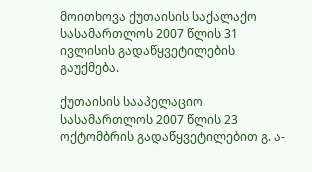მოითხოვა ქუთაისის საქალაქო სასამართლოს 2007 წლის 31 ივლისის გადაწყვეტილების გაუქმება.

ქუთაისის სააპელაციო სასამართლოს 2007 წლის 23 ოქტომბრის გადაწყვეტილებით გ. ა-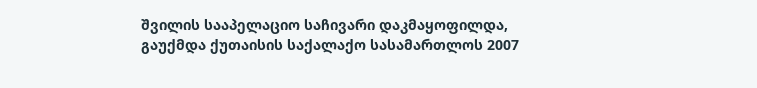შვილის სააპელაციო საჩივარი დაკმაყოფილდა, გაუქმდა ქუთაისის საქალაქო სასამართლოს 2007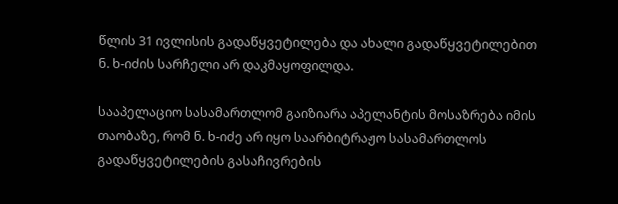წლის 31 ივლისის გადაწყვეტილება და ახალი გადაწყვეტილებით ნ. ხ-იძის სარჩელი არ დაკმაყოფილდა.

სააპელაციო სასამართლომ გაიზიარა აპელანტის მოსაზრება იმის თაობაზე, რომ ნ. ხ-იძე არ იყო საარბიტრაჟო სასამართლოს გადაწყვეტილების გასაჩივრების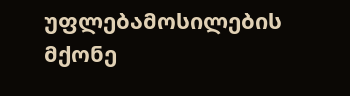უფლებამოსილების მქონე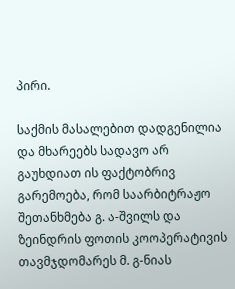პირი.

საქმის მასალებით დადგენილია და მხარეებს სადავო არ გაუხდიათ ის ფაქტობრივ გარემოება, რომ საარბიტრაჟო შეთანხმება გ. ა-შვილს და ზეინდრის ფოთის კოოპერატივის თავმჯდომარეს მ. გ-ნიას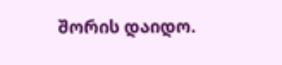შორის დაიდო.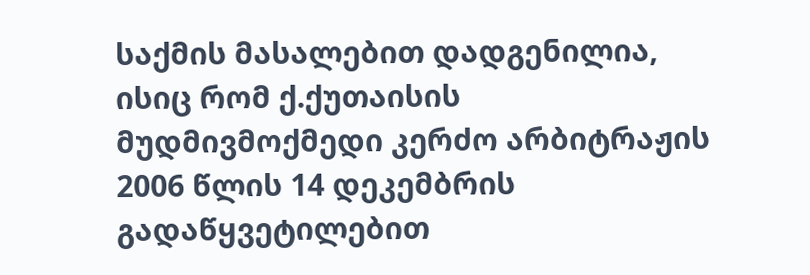საქმის მასალებით დადგენილია, ისიც რომ ქ.ქუთაისის მუდმივმოქმედი კერძო არბიტრაჟის 2006 წლის 14 დეკემბრის გადაწყვეტილებით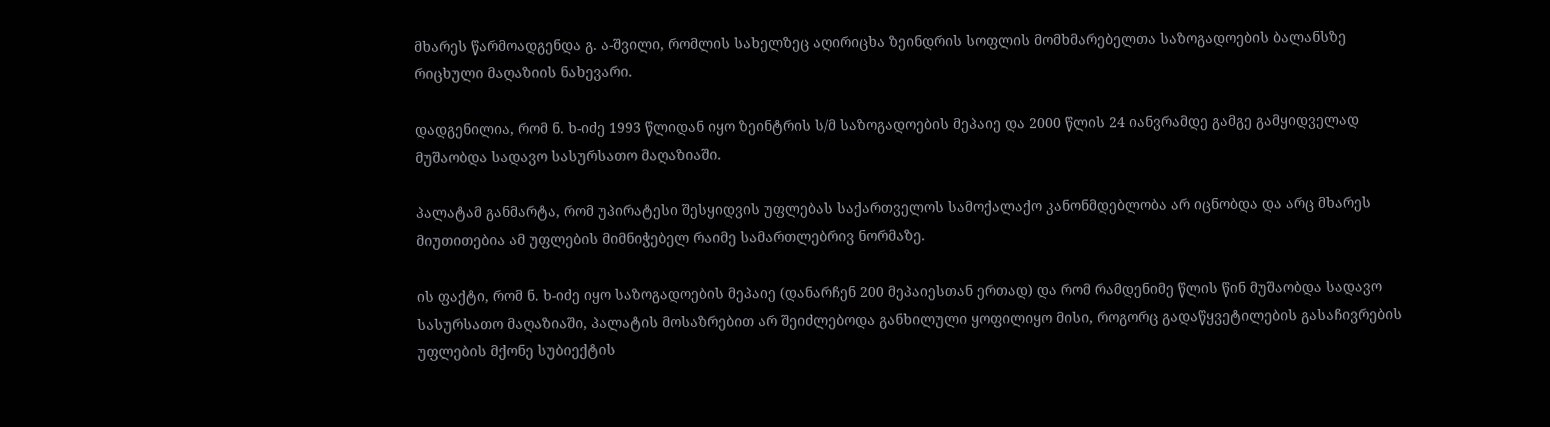მხარეს წარმოადგენდა გ. ა-შვილი, რომლის სახელზეც აღირიცხა ზეინდრის სოფლის მომხმარებელთა საზოგადოების ბალანსზე რიცხული მაღაზიის ნახევარი.

დადგენილია, რომ ნ. ხ-იძე 1993 წლიდან იყო ზეინტრის ს/მ საზოგადოების მეპაიე და 2000 წლის 24 იანვრამდე გამგე გამყიდველად მუშაობდა სადავო სასურსათო მაღაზიაში.

პალატამ განმარტა, რომ უპირატესი შესყიდვის უფლებას საქართველოს სამოქალაქო კანონმდებლობა არ იცნობდა და არც მხარეს მიუთითებია ამ უფლების მიმნიჭებელ რაიმე სამართლებრივ ნორმაზე.

ის ფაქტი, რომ ნ. ხ-იძე იყო საზოგადოების მეპაიე (დანარჩენ 200 მეპაიესთან ერთად) და რომ რამდენიმე წლის წინ მუშაობდა სადავო სასურსათო მაღაზიაში, პალატის მოსაზრებით არ შეიძლებოდა განხილული ყოფილიყო მისი, როგორც გადაწყვეტილების გასაჩივრების უფლების მქონე სუბიექტის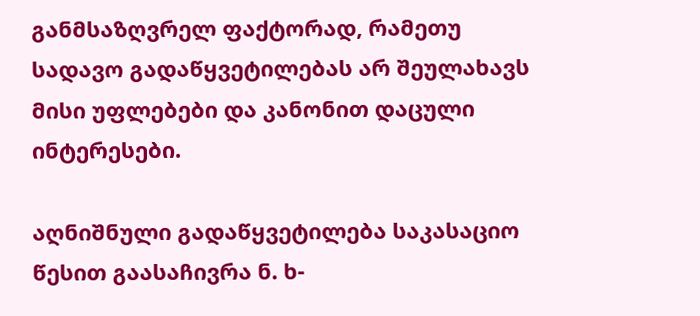განმსაზღვრელ ფაქტორად, რამეთუ სადავო გადაწყვეტილებას არ შეულახავს მისი უფლებები და კანონით დაცული ინტერესები.

აღნიშნული გადაწყვეტილება საკასაციო წესით გაასაჩივრა ნ. ხ-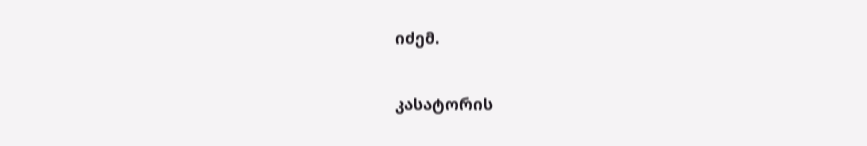იძემ.

კასატორის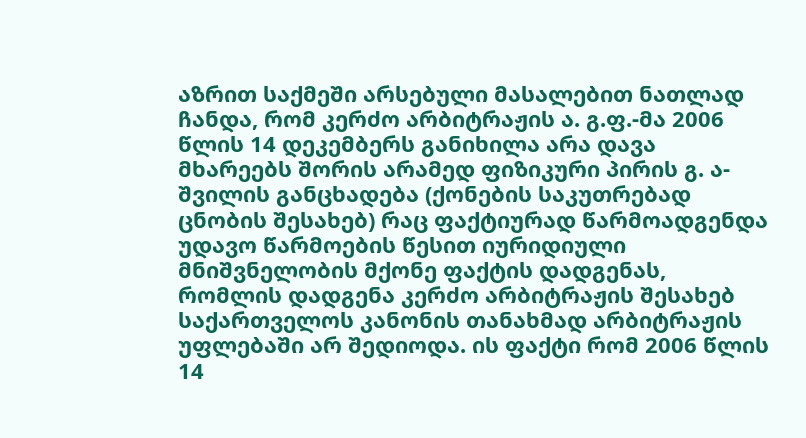აზრით საქმეში არსებული მასალებით ნათლად ჩანდა, რომ კერძო არბიტრაჟის ა. გ.ფ.-მა 2006 წლის 14 დეკემბერს განიხილა არა დავა მხარეებს შორის არამედ ფიზიკური პირის გ. ა-შვილის განცხადება (ქონების საკუთრებად ცნობის შესახებ) რაც ფაქტიურად წარმოადგენდა უდავო წარმოების წესით იურიდიული მნიშვნელობის მქონე ფაქტის დადგენას, რომლის დადგენა კერძო არბიტრაჟის შესახებ საქართველოს კანონის თანახმად არბიტრაჟის უფლებაში არ შედიოდა. ის ფაქტი რომ 2006 წლის 14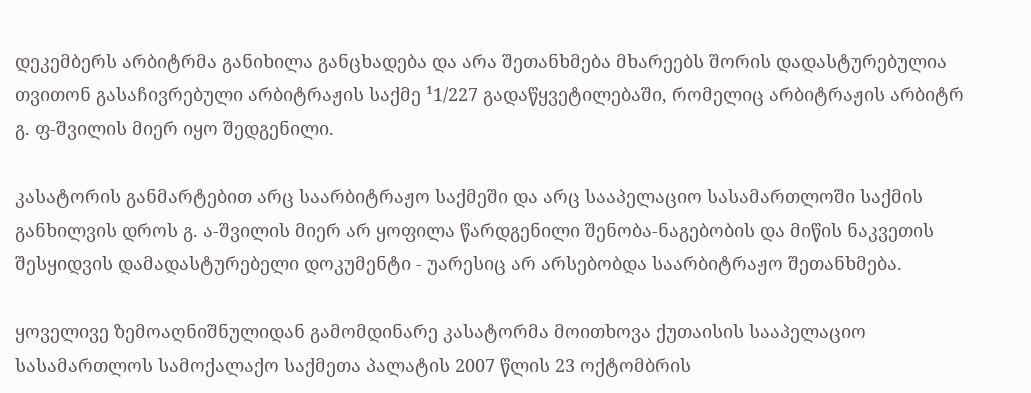დეკემბერს არბიტრმა განიხილა განცხადება და არა შეთანხმება მხარეებს შორის დადასტურებულია თვითონ გასაჩივრებული არბიტრაჟის საქმე ¹1/227 გადაწყვეტილებაში, რომელიც არბიტრაჟის არბიტრ გ. ფ-შვილის მიერ იყო შედგენილი.

კასატორის განმარტებით არც საარბიტრაჟო საქმეში და არც სააპელაციო სასამართლოში საქმის განხილვის დროს გ. ა-შვილის მიერ არ ყოფილა წარდგენილი შენობა-ნაგებობის და მიწის ნაკვეთის შესყიდვის დამადასტურებელი დოკუმენტი - უარესიც არ არსებობდა საარბიტრაჟო შეთანხმება.

ყოველივე ზემოაღნიშნულიდან გამომდინარე კასატორმა მოითხოვა ქუთაისის სააპელაციო სასამართლოს სამოქალაქო საქმეთა პალატის 2007 წლის 23 ოქტომბრის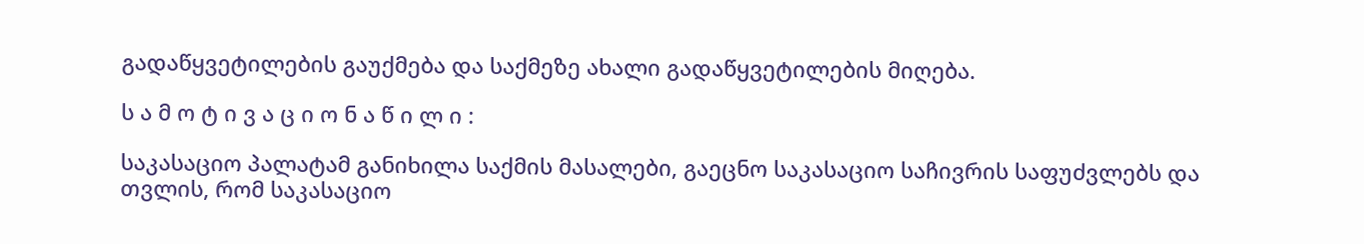გადაწყვეტილების გაუქმება და საქმეზე ახალი გადაწყვეტილების მიღება.

ს ა მ ო ტ ი ვ ა ც ი ო ნ ა წ ი ლ ი :

საკასაციო პალატამ განიხილა საქმის მასალები, გაეცნო საკასაციო საჩივრის საფუძვლებს და თვლის, რომ საკასაციო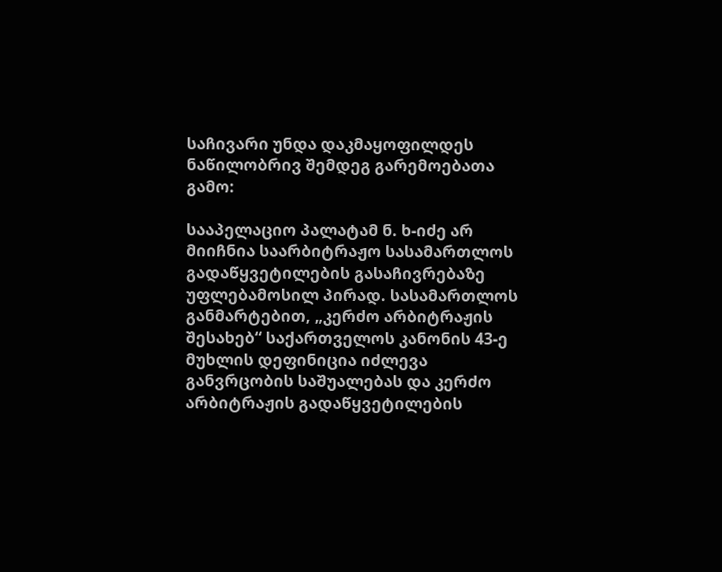საჩივარი უნდა დაკმაყოფილდეს ნაწილობრივ შემდეგ გარემოებათა გამო:

სააპელაციო პალატამ ნ. ხ-იძე არ მიიჩნია საარბიტრაჟო სასამართლოს გადაწყვეტილების გასაჩივრებაზე უფლებამოსილ პირად. სასამართლოს განმარტებით, „კერძო არბიტრაჟის შესახებ“ საქართველოს კანონის 43-ე მუხლის დეფინიცია იძლევა განვრცობის საშუალებას და კერძო არბიტრაჟის გადაწყვეტილების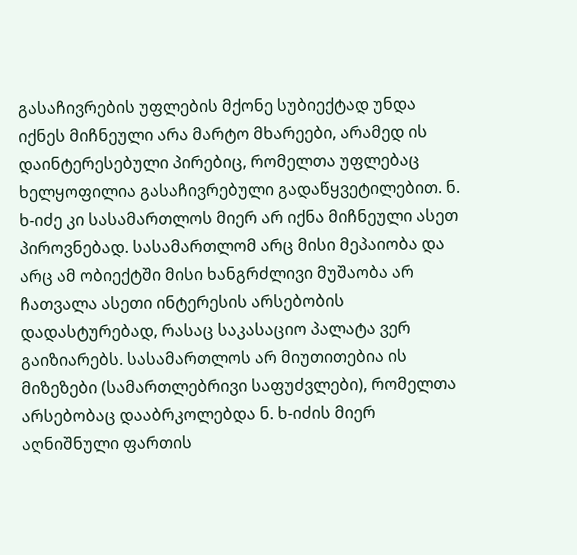გასაჩივრების უფლების მქონე სუბიექტად უნდა იქნეს მიჩნეული არა მარტო მხარეები, არამედ ის დაინტერესებული პირებიც, რომელთა უფლებაც ხელყოფილია გასაჩივრებული გადაწყვეტილებით. ნ. ხ-იძე კი სასამართლოს მიერ არ იქნა მიჩნეული ასეთ პიროვნებად. სასამართლომ არც მისი მეპაიობა და არც ამ ობიექტში მისი ხანგრძლივი მუშაობა არ ჩათვალა ასეთი ინტერესის არსებობის დადასტურებად, რასაც საკასაციო პალატა ვერ გაიზიარებს. სასამართლოს არ მიუთითებია ის მიზეზები (სამართლებრივი საფუძვლები), რომელთა არსებობაც დააბრკოლებდა ნ. ხ-იძის მიერ აღნიშნული ფართის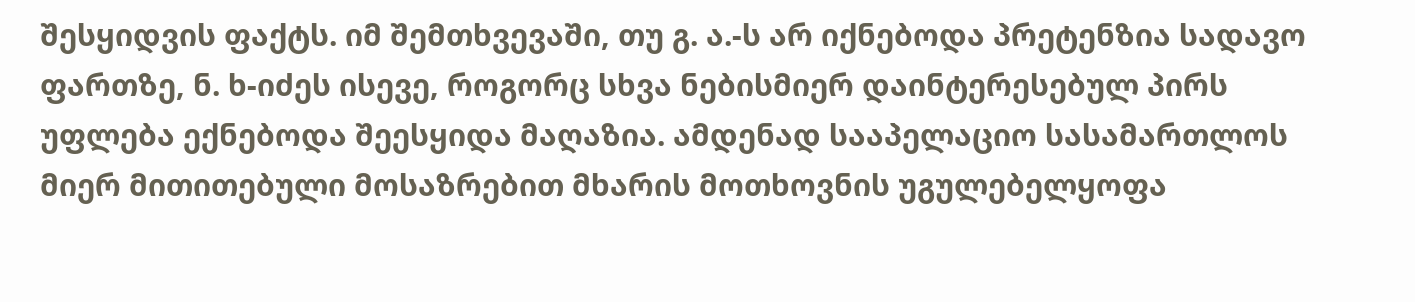შესყიდვის ფაქტს. იმ შემთხვევაში, თუ გ. ა.-ს არ იქნებოდა პრეტენზია სადავო ფართზე, ნ. ხ-იძეს ისევე, როგორც სხვა ნებისმიერ დაინტერესებულ პირს უფლება ექნებოდა შეესყიდა მაღაზია. ამდენად სააპელაციო სასამართლოს მიერ მითითებული მოსაზრებით მხარის მოთხოვნის უგულებელყოფა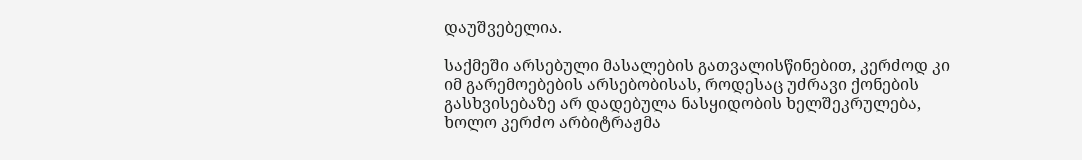დაუშვებელია.

საქმეში არსებული მასალების გათვალისწინებით, კერძოდ კი იმ გარემოებების არსებობისას, როდესაც უძრავი ქონების გასხვისებაზე არ დადებულა ნასყიდობის ხელშეკრულება, ხოლო კერძო არბიტრაჟმა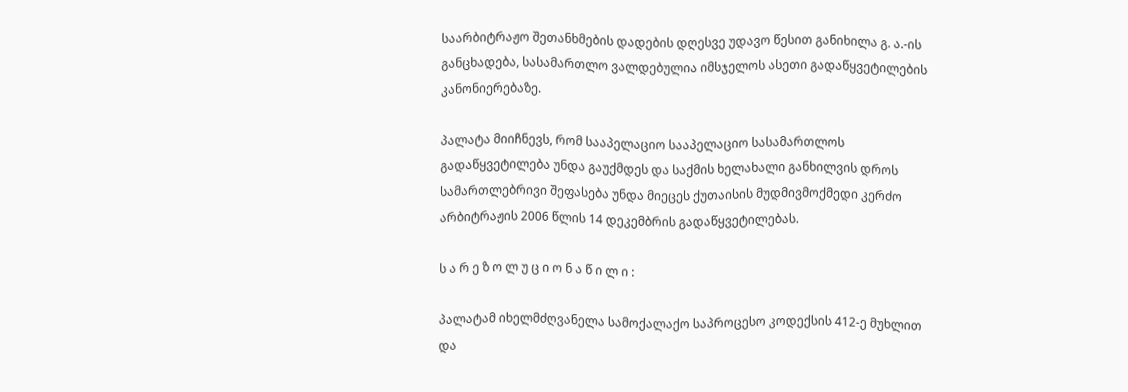საარბიტრაჟო შეთანხმების დადების დღესვე უდავო წესით განიხილა გ. ა.-ის განცხადება, სასამართლო ვალდებულია იმსჯელოს ასეთი გადაწყვეტილების კანონიერებაზე.

პალატა მიიჩნევს, რომ სააპელაციო სააპელაციო სასამართლოს გადაწყვეტილება უნდა გაუქმდეს და საქმის ხელახალი განხილვის დროს სამართლებრივი შეფასება უნდა მიეცეს ქუთაისის მუდმივმოქმედი კერძო არბიტრაჟის 2006 წლის 14 დეკემბრის გადაწყვეტილებას.

ს ა რ ე ზ ო ლ უ ც ი ო ნ ა წ ი ლ ი :

პალატამ იხელმძღვანელა სამოქალაქო საპროცესო კოდექსის 412-ე მუხლით და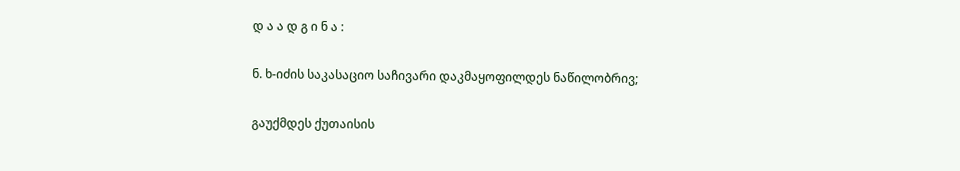დ ა ა დ გ ი ნ ა :

ნ. ხ-იძის საკასაციო საჩივარი დაკმაყოფილდეს ნაწილობრივ;

გაუქმდეს ქუთაისის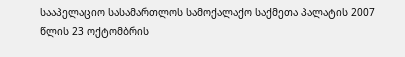სააპელაციო სასამართლოს სამოქალაქო საქმეთა პალატის 2007 წლის 23 ოქტომბრის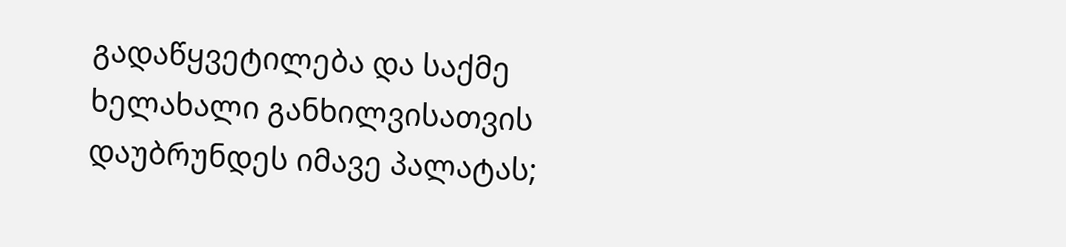გადაწყვეტილება და საქმე ხელახალი განხილვისათვის დაუბრუნდეს იმავე პალატას;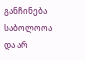განჩინება საბოლოოა და არ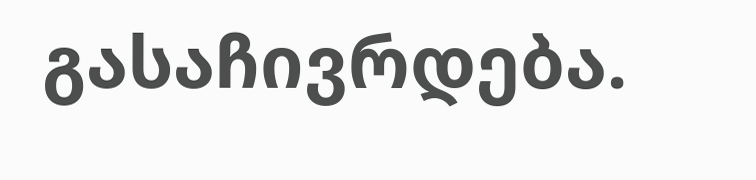გასაჩივრდება.